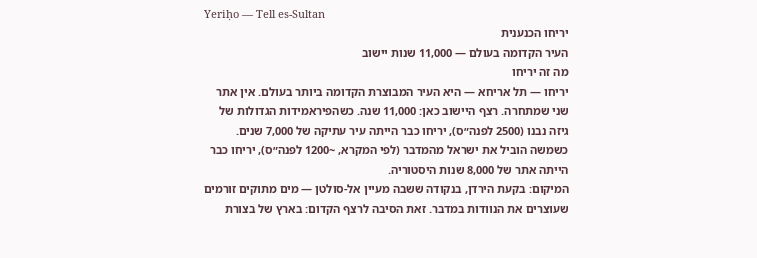Yeriḥo — Tell es-Sultan
יריחו הכנענית
העיר הקדומה בעולם — 11,000 שנות יישוב
מה זה יריחו
יריחו — תל אריחא — היא העיר המבוצרת הקדומה ביותר בעולם. אין אתר שני שמתחרה. רצף היישוב כאן: 11,000 שנה. כשהפיראמידות הגדולות של גיזה נבנו (2500 לפנה״ס), יריחו כבר הייתה עיר עתיקה של 7,000 שנים. כשמשה הוביל את ישראל מהמדבר (לפי המקרא, ~1200 לפנה״ס), יריחו כבר הייתה אתר של 8,000 שנות היסטוריה.
המיקום: בקעת הירדן, בנקודה ששבה מעיין אל-סולטן — מים מתוקים זורמים שעוצרים את הנוודות במדבר. זאת הסיבה לרצף הקדום: בארץ של בצורת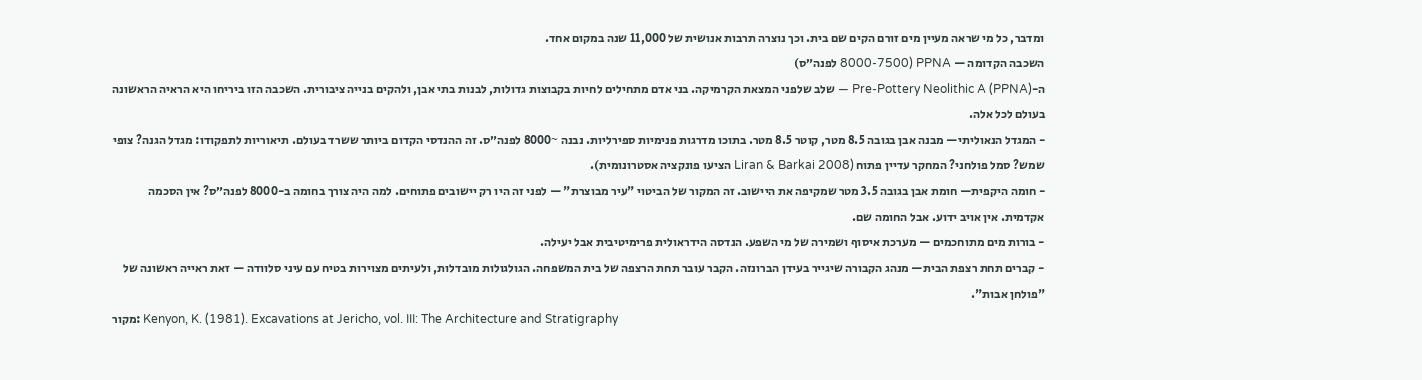ומדבר, כל מי שראה מעיין מים זורם הקים שם בית. וכך נוצרה תרבות אנושית של 11,000 שנה במקום אחד.
השכבה הקדומה — PPNA (8000-7500 לפנה״ס)
ה-Pre-Pottery Neolithic A (PPNA) — שלב שלפני המצאת הקרמיקה. בני אדם מתחילים לחיות בקבוצות גדולות, לבנות בתי אבן, ולהקים בנייה ציבורית. השכבה הזו ביריחו היא הראיה הראשונה בעולם לכל אלה.
- המגדל הנאוליתי— מבנה אבן בגובה 8.5 מטר, קוטר 8.5 מטר. בתוכו מדרגות פנימיות ספירליות. נבנה ~8000 לפנה״ס. זה ההנדסי הקדום ביותר ששרד בעולם. תיאוריות לתפקודו: מגדל הגנה? צופי שמש? סמל פולחני? המחקר עדיין פתוח (Liran & Barkai 2008 הציעו פונקציה אסטרונומית).
- חומה היקפית— חומת אבן בגובה 3.5 מטר שמקיפה את היישוב. זה המקור של הביטוי "עיר מבוצרת" — לפני זה היו רק יישובים פתוחים. למה היה צורך בחומה ב-8000 לפנה״ס? אין הסכמה אקדמית. אין אויב ידוע. אבל החומה שם.
- בורות מים מתוחכמים — מערכת איסוף ושמירה של מי השפע. הנדסה הידראולית פרימיטיבית אבל יעילה.
- קברים תחת רצפת הבית— מנהג הקבורה שיגייר בעידן הברונזה. הקבר עובר תחת הרצפה של בית המשפחה. הגולגולות מובדלות, ולעיתים מצוירות בטיח עם עיני סלוודה — זאת ראייה ראשונה של "פולחן אבות".
מקור: Kenyon, K. (1981). Excavations at Jericho, vol. III: The Architecture and Stratigraphy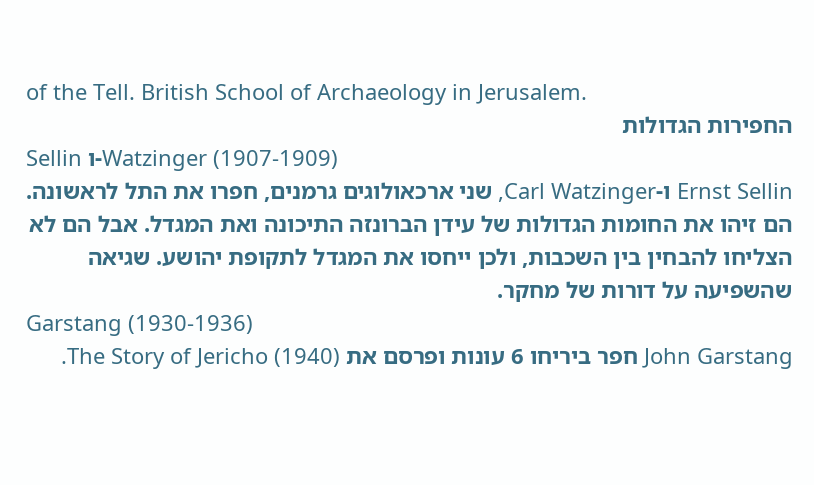of the Tell. British School of Archaeology in Jerusalem.
החפירות הגדולות
Sellin ו-Watzinger (1907-1909)
Ernst Sellin ו-Carl Watzinger, שני ארכאולוגים גרמנים, חפרו את התל לראשונה. הם זיהו את החומות הגדולות של עידן הברונזה התיכונה ואת המגדל. אבל הם לא הצליחו להבחין בין השכבות, ולכן ייחסו את המגדל לתקופת יהושע. שגיאה שהשפיעה על דורות של מחקר.
Garstang (1930-1936)
John Garstang חפר ביריחו 6 עונות ופרסם את The Story of Jericho (1940).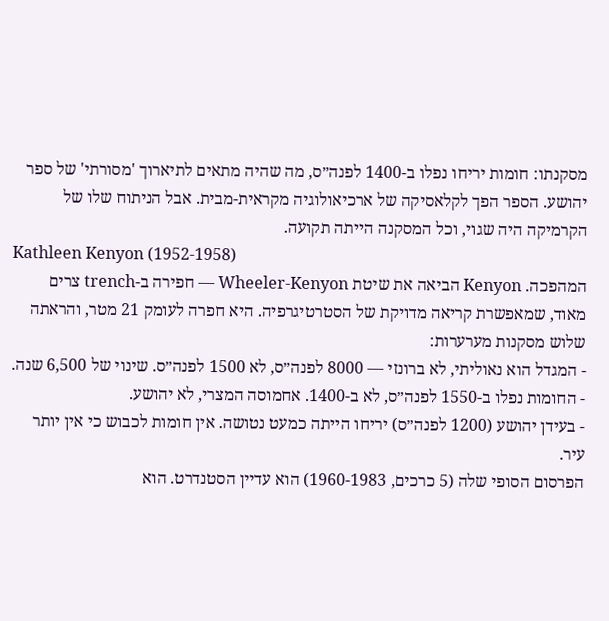מסקנתו: חומות יריחו נפלו ב-1400 לפנה״ס, מה שהיה מתאים לתיארוך 'מסורתי' של ספר יהושע. הספר הפך לקלאסיקה של ארכיאולוגיה מקראית-מבית. אבל הניתוח שלו של הקרמיקה היה שגוי, וכל המסקנה הייתה תקועה.
Kathleen Kenyon (1952-1958)
המהפכה. Kenyon הביאה את שיטת Wheeler-Kenyon — חפירה ב-trench צרים מאוד, שמאפשרת קריאה מדויקת של הסטרטיגרפיה. היא חפרה לעומק 21 מטר, והראתה שלוש מסקנות מערערות:
- המגדל הוא נאוליתי, לא ברונזי — 8000 לפנה״ס, לא 1500 לפנה״ס. שינוי של 6,500 שנה.
- החומות נפלו ב-1550 לפנה״ס, לא ב-1400. אחמוסה המצרי, לא יהושע.
- בעידן יהושע (1200 לפנה״ס) יריחו הייתה כמעט נטושה. אין חומות לכבוש כי אין יותר עיר.
הפרסום הסופי שלה (5 כרכים, 1960-1983) הוא עדיין הסטנדרט. הוא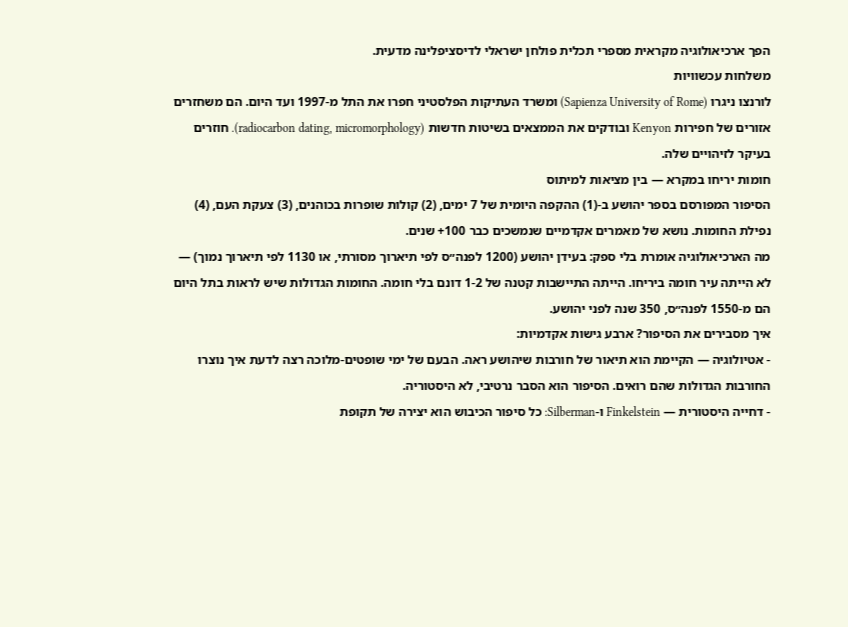הפך ארכיאולוגיה מקראית מספרי תכלית פולחן ישראלי לדיסציפלינה מדעית.
משלחות עכשוויות
לורנצו ניגרו (Sapienza University of Rome) ומשרד העתיקות הפלסטיני חפרו את התל מ-1997 ועד היום. הם משחזרים אזורים של חפירות Kenyon ובודקים את הממצאים בשיטות חדשות (radiocarbon dating, micromorphology). חוזרים בעיקר לזיהויים שלה.
חומות יריחו במקרא — בין מציאות למיתוס
הסיפור המפורסם בספר יהושע ב-(1) ההקפה היומית של 7 ימים, (2) קולות שופרות בכוהנים, (3) צעקת העם, (4) נפילת החומות. נושא של מאמרים אקדמיים שנמשכים כבר 100+ שנים.
מה הארכיאולוגיה אומרת בלי ספק: בעידן יהושע (1200 לפנה״ס לפי תיארוך מסורתי, או 1130 לפי תיארוך נמוך) — לא הייתה עיר חומה ביריחו. הייתה התיישבות קטנה של 1-2 דונם בלי חומה. החומות הגדולות שיש לראות בתל היום הם מ-1550 לפנה״ס, 350 שנה לפני יהושע.
איך מסבירים את הסיפור? ארבע גישות אקדמיות:
- אטיולוגיה — הקיימת הוא תיאור של חורבות שיהושע ראה. הבעם של ימי שופטים-מלוכה רצה לדעת איך נוצרו החורבות הגדולות שהם רואים. הסיפור הוא הסבר נרטיבי, לא היסטוריה.
- דחייה היסטורית — Finkelstein ו-Silberman: כל סיפור הכיבוש הוא יצירה של תקופת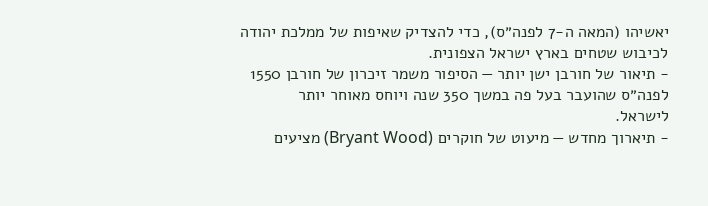יאשיהו (המאה ה-7 לפנה״ס), כדי להצדיק שאיפות של ממלכת יהודה לכיבוש שטחים בארץ ישראל הצפונית.
- תיאור של חורבן ישן יותר — הסיפור משמר זיכרון של חורבן 1550 לפנה״ס שהועבר בעל פה במשך 350 שנה ויוחס מאוחר יותר לישראל.
- תיארוך מחדש — מיעוט של חוקרים (Bryant Wood) מציעים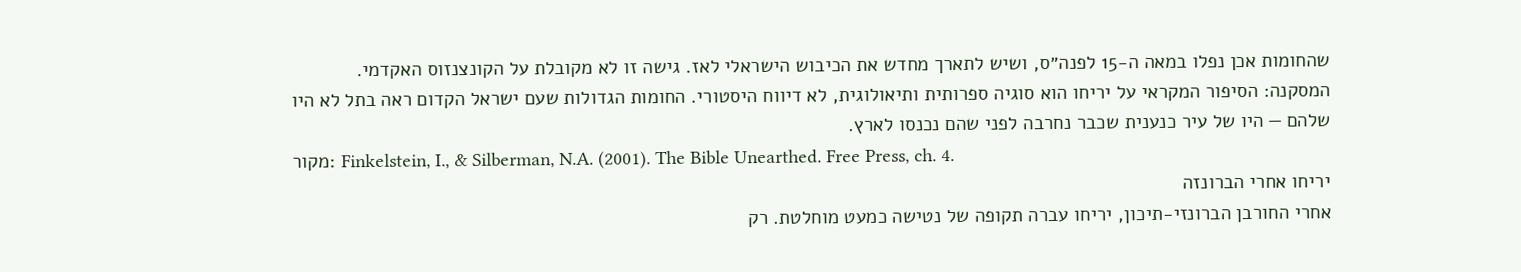שהחומות אכן נפלו במאה ה-15 לפנה״ס, ושיש לתארך מחדש את הכיבוש הישראלי לאז. גישה זו לא מקובלת על הקונצנזוס האקדמי.
המסקנה: הסיפור המקראי על יריחו הוא סוגיה ספרותית ותיאולוגית, לא דיווח היסטורי. החומות הגדולות שעם ישראל הקדום ראה בתל לא היו שלהם — היו של עיר כנענית שכבר נחרבה לפני שהם נכנסו לארץ.
מקור: Finkelstein, I., & Silberman, N.A. (2001). The Bible Unearthed. Free Press, ch. 4.
יריחו אחרי הברונזה
אחרי החורבן הברונזי-תיכון, יריחו עברה תקופה של נטישה כמעט מוחלטת. רק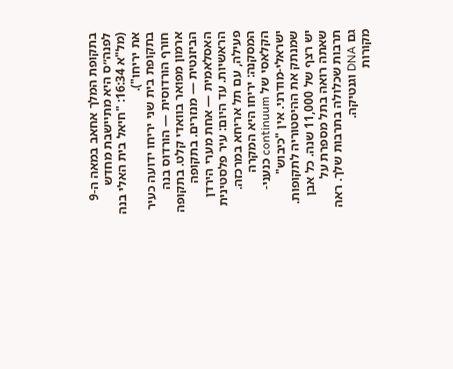בתקופת המלך אחאב במאה ה-9 לפנה״ס היא מתיישבת מחדש (מל"א 16:34: "חיאל בית האלי בנה את יריחו").
בתקופת בית שני יריחו ידועה כעיר חורף הורדוסית — הורדוס בנה ארמון מפואר בוואדי קלט. בתקופה הביזנטית — מנזרים. בתקופה האסלאמית — אחת מערי הירדן הראשיות. עד היום: עיר פלסטינית פעילה, עם תל אריחא במרכזה.
המסקנה: יריחו היא המקרה הקלאסי של continuum כנעני-ישראלי-מודרני. אין "כיבוש" שמנתק את ההיסטוריה לתקופות. יש רצף של 11,000 שנה. כל אבן שאתה רואה בתל מספרת על תרבות שכלולה בתרבות שלך. ראה גם DNA וגנטיקה.
מקורות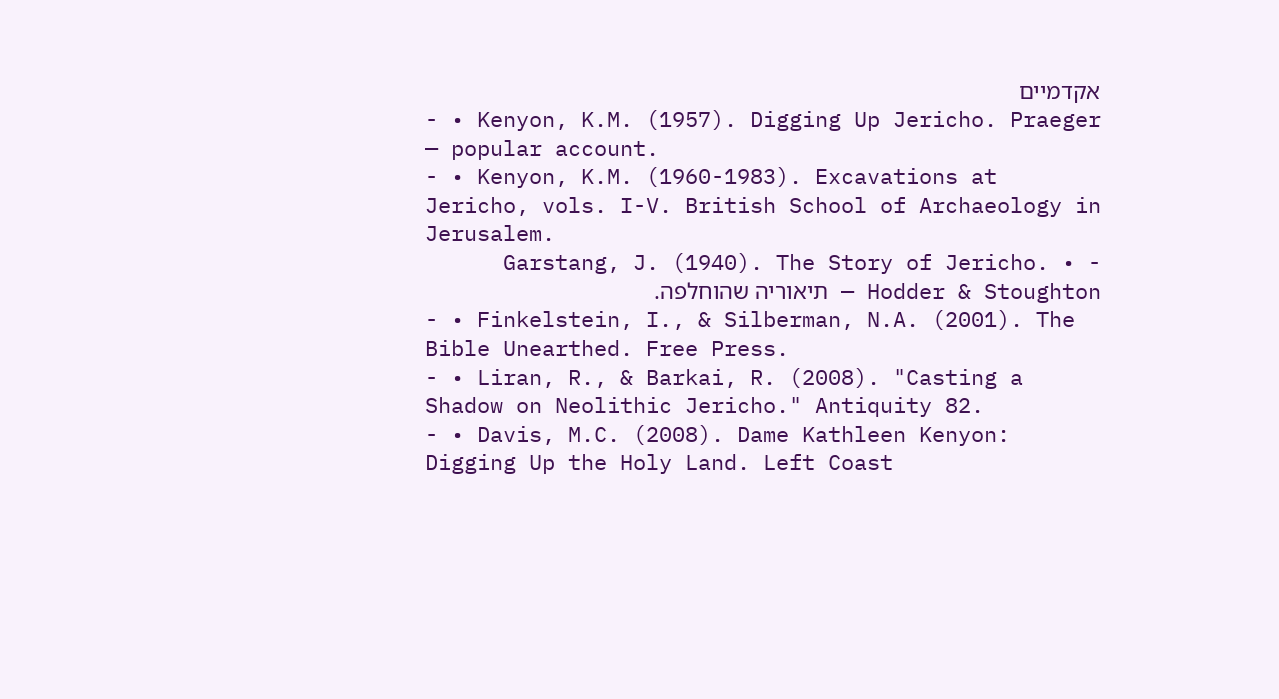אקדמיים
- • Kenyon, K.M. (1957). Digging Up Jericho. Praeger — popular account.
- • Kenyon, K.M. (1960-1983). Excavations at Jericho, vols. I-V. British School of Archaeology in Jerusalem.
- • Garstang, J. (1940). The Story of Jericho. Hodder & Stoughton — תיאוריה שהוחלפה.
- • Finkelstein, I., & Silberman, N.A. (2001). The Bible Unearthed. Free Press.
- • Liran, R., & Barkai, R. (2008). "Casting a Shadow on Neolithic Jericho." Antiquity 82.
- • Davis, M.C. (2008). Dame Kathleen Kenyon: Digging Up the Holy Land. Left Coast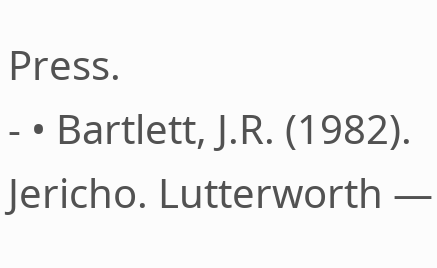Press.
- • Bartlett, J.R. (1982). Jericho. Lutterworth —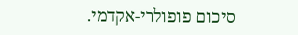סיכום פופולרי-אקדמי.